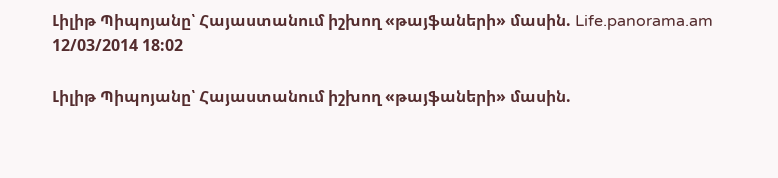Լիլիթ Պիպոյանը՝ Հայաստանում իշխող «թայֆաների» մասին. Life.panorama.am
12/03/2014 18:02

Լիլիթ Պիպոյանը՝ Հայաստանում իշխող «թայֆաների» մասին.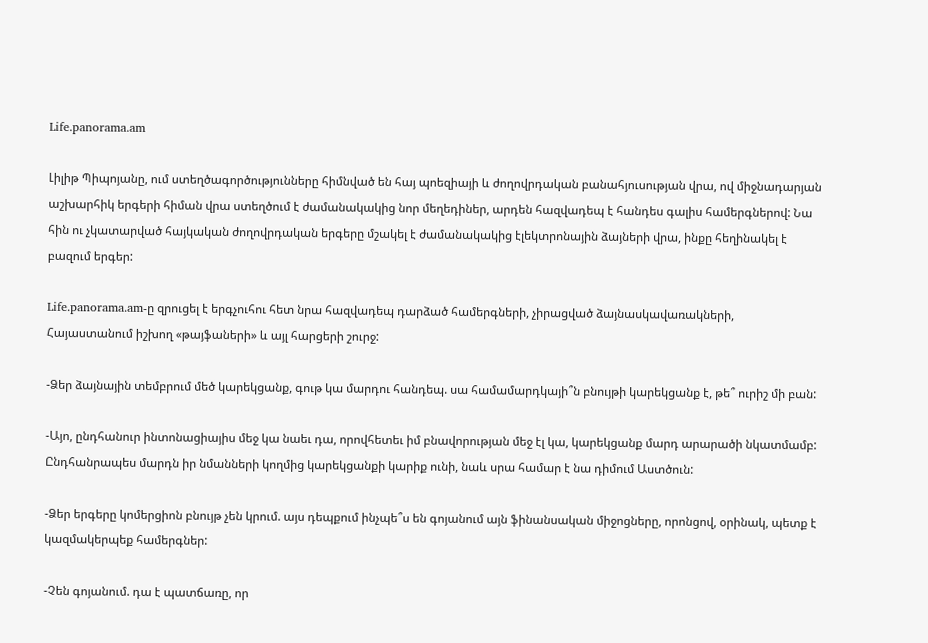Life.panorama.am

Լիլիթ Պիպոյանը, ում ստեղծագործությունները հիմնված են հայ պոեզիայի և ժողովրդական բանահյուսության վրա, ով միջնադարյան աշխարհիկ երգերի հիման վրա ստեղծում է ժամանակակից նոր մեղեդիներ, արդեն հազվադեպ է հանդես գալիս համերգներով: Նա հին ու չկատարված հայկական ժողովրդական երգերը մշակել է ժամանակակից էլեկտրոնային ձայների վրա, ինքը հեղինակել է բազում երգեր:

Life.panorama.am-ը զրուցել է երգչուհու հետ նրա հազվադեպ դարձած համերգների, չիրացված ձայնասկավառակների, Հայաստանում իշխող «թայֆաների» և այլ հարցերի շուրջ:

-Ձեր ձայնային տեմբրում մեծ կարեկցանք, գութ կա մարդու հանդեպ. սա համամարդկայի՞ն բնույթի կարեկցանք է, թե՞ ուրիշ մի բան:

-Այո, ընդհանուր ինտոնացիայիս մեջ կա նաեւ դա, որովհետեւ իմ բնավորության մեջ էլ կա, կարեկցանք մարդ արարածի նկատմամբ: Ընդհանրապես մարդն իր նմանների կողմից կարեկցանքի կարիք ունի, նաև սրա համար է նա դիմում Աստծուն:

-Ձեր երգերը կոմերցիոն բնույթ չեն կրում. այս դեպքում ինչպե՞ս են գոյանում այն ֆինանսական միջոցները, որոնցով, օրինակ, պետք է կազմակերպեք համերգներ:

-Չեն գոյանում. դա է պատճառը, որ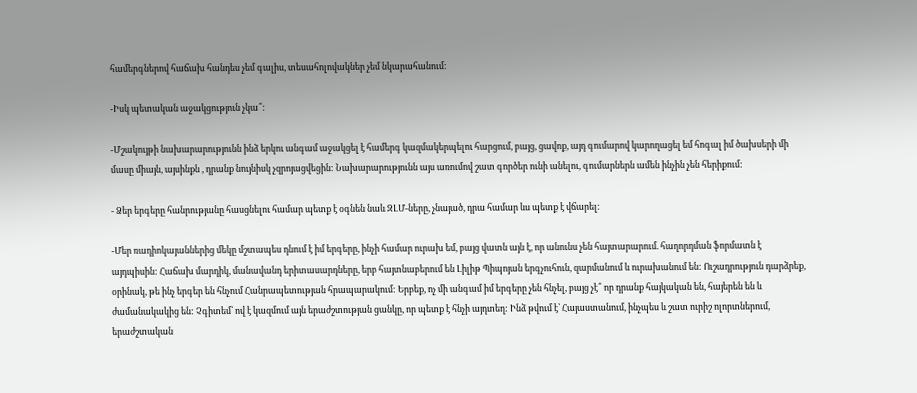համերգներով հաճախ հանդես չեմ գալիս, տեսահոլովակներ չեմ նկարահանում:

-Իսկ պետական աջակցություն չկա՞:

-Մշակույթի նախարարությունն ինձ երկու անգամ աջակցել է համերգ կազմակերպելու հարցում, բայց, ցավոք, այդ գումարով կարողացել եմ հոգալ իմ ծախսերի մի մասը միայն, այսինքն , դրանք նույնիսկ չզրոյացվեցին: Նախարարությունն այս առումով շատ գործեր ունի անելու, գումարներն ամեն ինչին չեն հերիքում:

- Ձեր երգերը հանրությանը հասցնելու համար պետք է օգնեն նաև ԶԼՄ-ները, չնայած, դրա համար ևս պետք է վճարել:

-Մեր ռադիոկայաններից մեկը մշտապես դնում է իմ երգերը, ինչի համար ուրախ եմ, բայց վատն այն է, որ անունս չեն հայտարարում. հաղորդման ֆորմատն է այդպիսին: Հաճախ մարդիկ, մանավանդ երիտասարդները, երբ հայտնաբերում են Լիլիթ Պիպոյան երգչուհուն, զարմանում և ուրախանում են: Ուշադրություն դարձրեք, օրինակ, թե ինչ երգեր են հնչում Հանրապետության հրապարակում: Երբեք, ոչ մի անգամ իմ երգերը չեն հնչել, բայց չէ՞ որ դրանք հայկական են, հայերեն են և ժամանակակից են: Չգիտեմ՝ ով է կազմում այն երաժշտության ցանկը, որ պետք է հնչի այդտեղ: Ինձ թվում է՝ Հայաստանում, ինչպես և շատ ուրիշ ոլորտներում, երաժշտական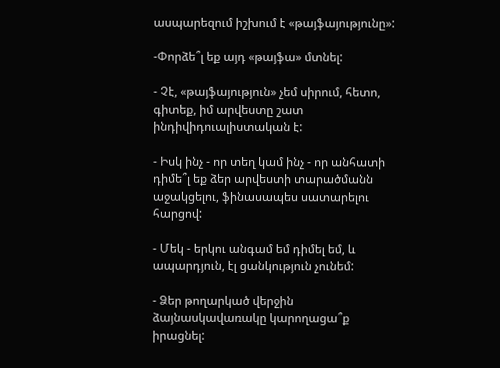ասպարեզում իշխում է «թայֆայությունը»:

-Փորձե՞լ եք այդ «թայֆա» մտնել:

- Չէ, «թայֆայություն» չեմ սիրում, հետո, գիտեք, իմ արվեստը շատ ինդիվիդուալիստական է:

- Իսկ ինչ - որ տեղ կամ ինչ - որ անհատի դիմե՞լ եք ձեր արվեստի տարածմանն աջակցելու, ֆինասապես սատարելու հարցով:

- Մեկ - երկու անգամ եմ դիմել եմ, և ապարդյուն, էլ ցանկություն չունեմ:

- Ձեր թողարկած վերջին ձայնասկավառակը կարողացա՞ք իրացնել: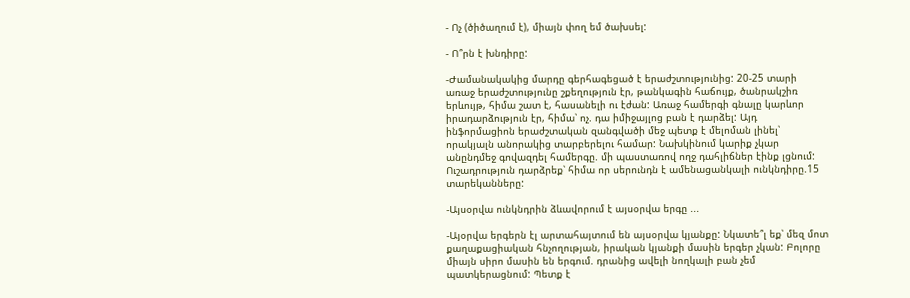- Ոչ (ծիծաղում է), միայն փող եմ ծախսել:

- Ո՞րն է խնդիրը:

-Ժամանակակից մարդը գերհագեցած է երաժշտությունից: 20-25 տարի առաջ երաժշտությունը շքեղություն էր, թանկագին հաճույք, ծանրակշիռ երևույթ, հիմա շատ է, հասանելի ու էժան: Առաջ համերգի գնալը կարևոր իրադարձություն էր, հիմա՝ ոչ. դա իմիջայլոց բան է դարձել: Այդ ինֆորմացիոն երաժշտական զանգվածի մեջ պետք է մելոման լինել՝ որակյալն անորակից տարբերելու համար: Նախկինում կարիք չկար անընդմեջ գովազդել համերգը. մի պաստառով ողջ դահլիճներ էինք լցնում: Ուշադրություն դարձրեք՝ հիմա որ սերունդն է ամենացանկալի ունկնդիրը.15 տարեկանները:

-Այսօրվա ունկնդրին ձևավորում է այսօրվա երգը ...

-Այօրվա երգերն էլ արտահայտում են այսօրվա կյանքը: Նկատե՞լ եք՝ մեզ մոտ քաղաքացիական հնչողության, իրական կյանքի մասին երգեր չկան: Բոլորը միայն սիրո մասին են երգում. դրանից ավելի նողկալի բան չեմ պատկերացնում: Պետք է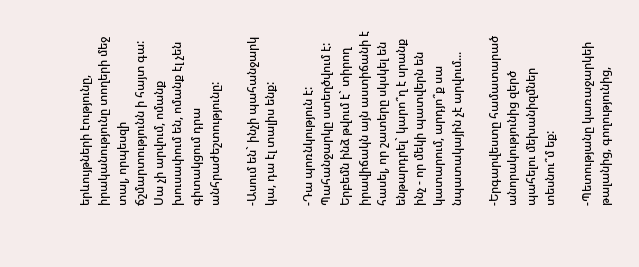երևույթների էությունը, իրականությունը տողերի մեջ տալ, որպեսզի ճշմարտությունն ի հայտ գա: Սա չի արվում, ոմանք խուսափում են, ոմանք էլ չեն գիտակցում դրա անհրաժեշտությունը:

-Ասում են` ինչի պահանջարկ կա, դա էլ տալիս ենք:

-Դա պոռնկություն է: Պահանջարկը ստեղծվում է: Երբեմն ինձ թվում է` տիրող իրավիճակն այն աստիճանի է հասել, որ շատերը սկսկել են ենթարդրել` կարո՞ղ է սրանք ինչ - որ մեկի պատվերն են կատարում, արդյո՞ք սա նպատակային չէ արվում...

-Երգարվեստը համատարած անորակությունից զերծ պահելու մեխանիզմներ տեսնու՞մ եք:

-Պետությանը կառաջարկեի թալանից, գողությունից,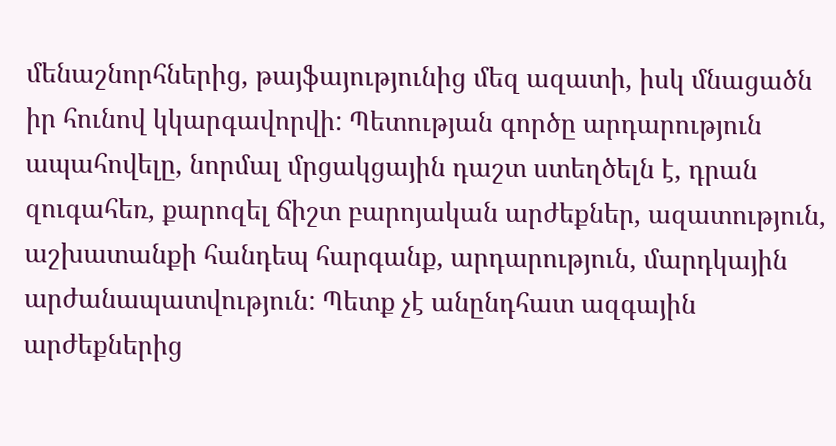մենաշնորհներից, թայֆայությունից մեզ ազատի, իսկ մնացածն իր հունով կկարգավորվի: Պետության գործը արդարություն ապահովելը, նորմալ մրցակցային դաշտ ստեղծելն է, դրան զուգահեռ, քարոզել ճիշտ բարոյական արժեքներ, ազատություն, աշխատանքի հանդեպ հարգանք, արդարություն, մարդկային արժանապատվություն: Պետք չէ անընդհատ ազգային արժեքներից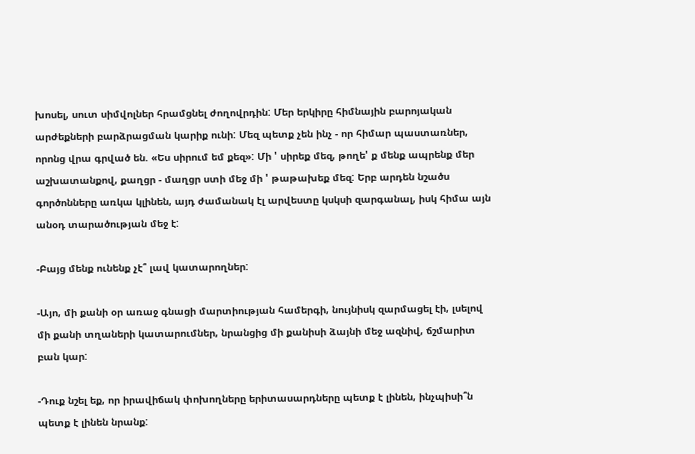խոսել, սուտ սիմվոլներ հրամցնել ժողովրդին: Մեր երկիրը հիմնային բարոյական արժեքների բարձրացման կարիք ունի: Մեզ պետք չեն ինչ - որ հիմար պաստառներ, որոնց վրա գրված են. «Ես սիրում եմ քեզ»: Մի ' սիրեք մեզ, թողե' ք մենք ապրենք մեր աշխատանքով, քաղցր - մաղցր ստի մեջ մի ' թաթախեք մեզ: Երբ արդեն նշածս գործոնները առկա կլինեն, այդ ժամանակ էլ արվեստը կսկսի զարգանալ, իսկ հիմա այն անօդ տարածության մեջ է:

-Բայց մենք ունենք չէ՞ լավ կատարողներ:

-Այո, մի քանի օր առաջ գնացի մարտիության համերգի, նույնիսկ զարմացել էի, լսելով մի քանի տղաների կատարումներ, նրանցից մի քանիսի ձայնի մեջ ազնիվ, ճշմարիտ բան կար:

-Դուք նշել եք, որ իրավիճակ փոխողները երիտասարդները պետք է լինեն, ինչպիսի՞ն պետք է լինեն նրանք: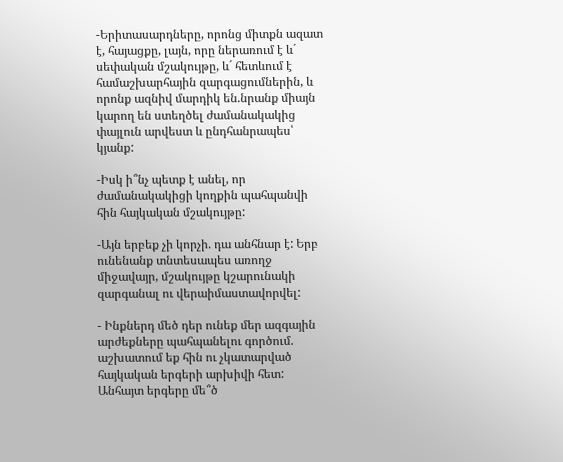-Երիտասարդները, որոնց միտքն ազատ է, հայացքը, լայն, որը ներառում է և´ սեփական մշակույթը, և´ հետևում է համաշխարհային զարգացումներին, և որոնք ազնիվ մարդիկ են.նրանք միայն կարող են ստեղծել ժամանակակից փայլուն արվեստ և ընդհանրապես՝ կյանք:

-Իսկ ի՞նչ պետք է անել, որ ժամանակակիցի կողքին պահպանվի հին հայկական մշակույթը:

-Այն երբեք չի կորչի. դա անհնար է: Երբ ունենանք տնտեսապես առողջ միջավայր, մշակույթը կշարունակի զարգանալ ու վերաիմաստավորվել:

- Ինքներդ մեծ դեր ունեք մեր ազգային արժեքները պահպանելու գործում. աշխատում եք հին ու չկատարված հայկական երգերի արխիվի հետ: Անհայտ երգերը մե՞ծ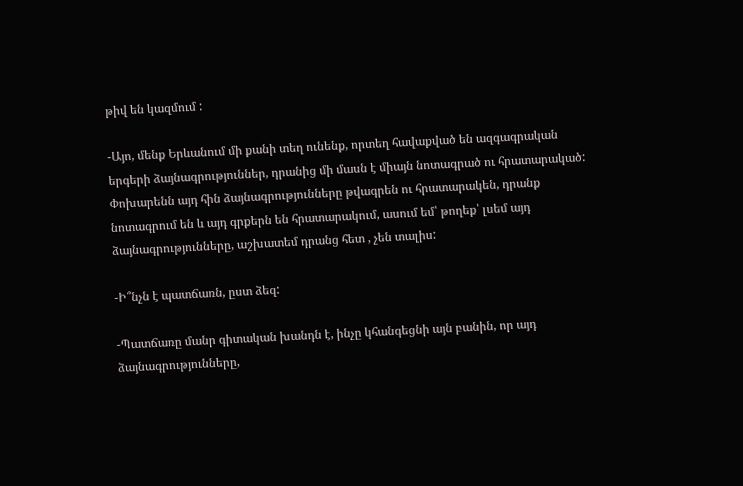թիվ են կազմում :

-Այո, մենք Երևանում մի քանի տեղ ունենք, որտեղ հավաքված են ազգագրական երգերի ձայնագրություններ, դրանից մի մասն է միայն նոտագրած ու հրատարակած: Փոխարենն այդ հին ձայնագրությունները թվագրեն ու հրատարակեն, դրանք նոտագրում են և այդ գրքերն են հրատարակում, ասում եմ՝ թողեք՝ լսեմ այդ ձայնագրությունները, աշխատեմ դրանց հետ , չեն տալիս:

-Ի՞նչն է պատճառն, ըստ ձեզ:

-Պատճառը մանր գիտական խանդն է, ինչը կհանգեցնի այն բանին, որ այդ ձայնագրությունները,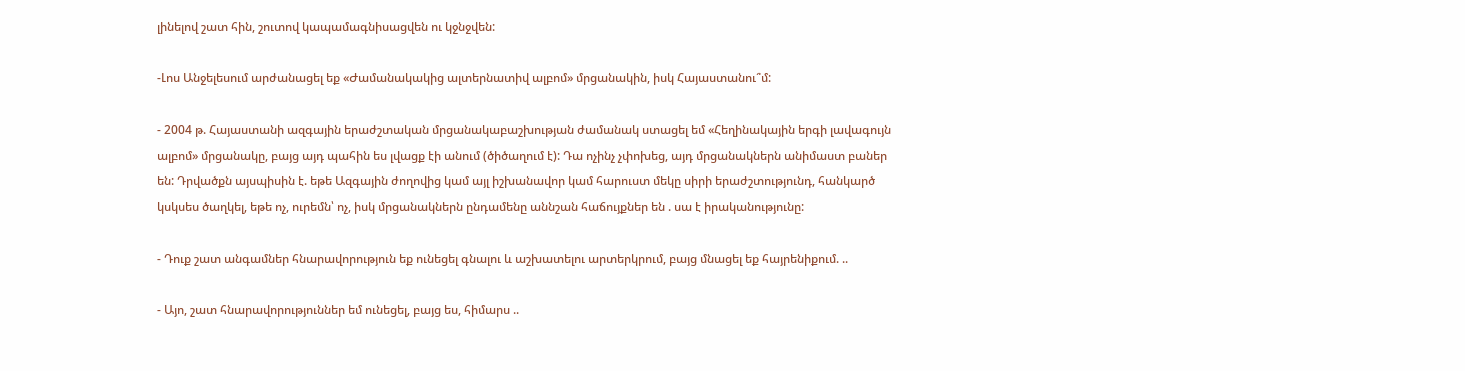լինելով շատ հին, շուտով կապամագնիսացվեն ու կջնջվեն:

-Լոս Անջելեսում արժանացել եք «Ժամանակակից ալտերնատիվ ալբոմ» մրցանակին, իսկ Հայաստանու՞մ:

- 2004 թ. Հայաստանի ազգային երաժշտական մրցանակաբաշխության ժամանակ ստացել եմ «Հեղինակային երգի լավագույն ալբոմ» մրցանակը, բայց այդ պահին ես լվացք էի անում (ծիծաղում է): Դա ոչինչ չփոխեց, այդ մրցանակներն անիմաստ բաներ են: Դրվածքն այսպիսին է. եթե Ազգային ժողովից կամ այլ իշխանավոր կամ հարուստ մեկը սիրի երաժշտությունդ, հանկարծ կսկսես ծաղկել, եթե ոչ, ուրեմն՝ ոչ, իսկ մրցանակներն ընդամենը աննշան հաճույքներ են . սա է իրականությունը:

- Դուք շատ անգամներ հնարավորություն եք ունեցել գնալու և աշխատելու արտերկրում, բայց մնացել եք հայրենիքում. ..

- Այո, շատ հնարավորություններ եմ ունեցել, բայց ես, հիմարս ..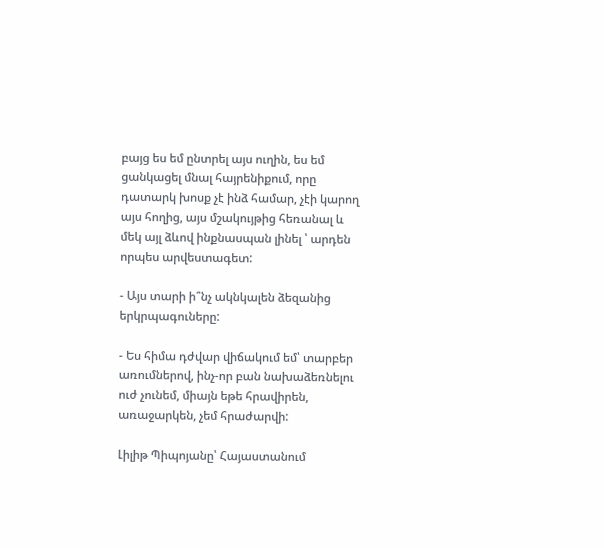բայց ես եմ ընտրել այս ուղին, ես եմ ցանկացել մնալ հայրենիքում, որը դատարկ խոսք չէ ինձ համար, չէի կարող այս հողից, այս մշակույթից հեռանալ և մեկ այլ ձևով ինքնասպան լինել ՝ արդեն որպես արվեստագետ:

- Այս տարի ի՞նչ ակնկալեն ձեզանից երկրպագուները:

- Ես հիմա դժվար վիճակում եմ՝ տարբեր առումներով, ինչ-որ բան նախաձեռնելու ուժ չունեմ, միայն եթե հրավիրեն, առաջարկեն, չեմ հրաժարվի:

Լիլիթ Պիպոյանը՝ Հայաստանում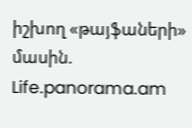իշխող «թայֆաների» մասին. Life.panorama.am